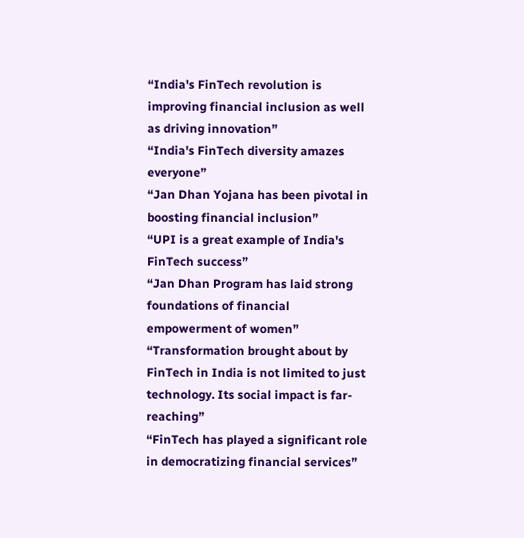“India's FinTech revolution is improving financial inclusion as well as driving innovation”
“India's FinTech diversity amazes everyone”
“Jan Dhan Yojana has been pivotal in boosting financial inclusion”
“UPI is a great example of India's FinTech success”
“Jan Dhan Program has laid strong foundations of financial empowerment of women”
“Transformation brought about by FinTech in India is not limited to just technology. Its social impact is far-reaching”
“FinTech has played a significant role in democratizing financial services”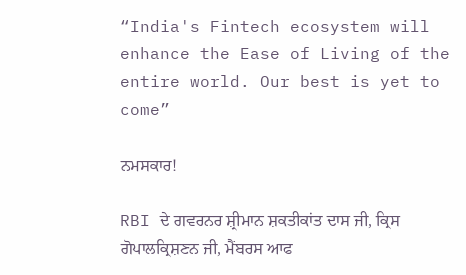“India's Fintech ecosystem will enhance the Ease of Living of the entire world. Our best is yet to come”

ਨਮਸਕਾਰ!

RBI ਦੇ ਗਵਰਨਰ ਸ਼੍ਰੀਮਾਨ ਸ਼ਕਤੀਕਾਂਤ ਦਾਸ ਜੀ, ਕ੍ਰਿਸ ਗੋਪਾਲਕ੍ਰਿਸ਼ਣਨ ਜੀ, ਮੈਂਬਰਸ ਆਫ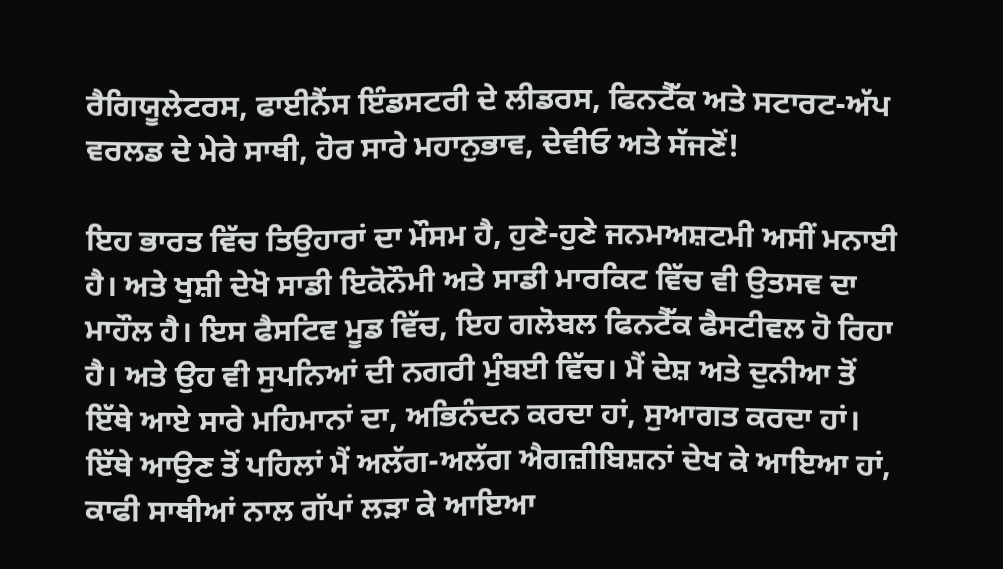ਰੈਗਿਯੂਲੇਟਰਸ, ਫਾਈਨੈਂਸ ਇੰਡਸਟਰੀ ਦੇ ਲੀਡਰਸ, ਫਿਨਟੈੱਕ ਅਤੇ ਸਟਾਰਟ-ਅੱਪ ਵਰਲਡ ਦੇ ਮੇਰੇ ਸਾਥੀ, ਹੋਰ ਸਾਰੇ ਮਹਾਨੁਭਾਵ, ਦੇਵੀਓ ਅਤੇ ਸੱਜਣੋਂ!

ਇਹ ਭਾਰਤ ਵਿੱਚ ਤਿਉਹਾਰਾਂ ਦਾ ਮੌਸਮ ਹੈ, ਹੁਣੇ-ਹੁਣੇ ਜਨਮਅਸ਼ਟਮੀ ਅਸੀਂ ਮਨਾਈ ਹੈ। ਅਤੇ ਖੁਸ਼ੀ ਦੇਖੋ ਸਾਡੀ ਇਕੋਨੌਮੀ ਅਤੇ ਸਾਡੀ ਮਾਰਕਿਟ ਵਿੱਚ ਵੀ ਉਤਸਵ ਦਾ ਮਾਹੌਲ ਹੈ। ਇਸ ਫੈਸਟਿਵ ਮੂਡ ਵਿੱਚ, ਇਹ ਗਲੋਬਲ ਫਿਨਟੈੱਕ ਫੈਸਟੀਵਲ ਹੋ ਰਿਹਾ ਹੈ। ਅਤੇ ਉਹ ਵੀ ਸੁਪਨਿਆਂ ਦੀ ਨਗਰੀ ਮੁੰਬਈ ਵਿੱਚ। ਮੈਂ ਦੇਸ਼ ਅਤੇ ਦੁਨੀਆ ਤੋਂ ਇੱਥੇ ਆਏ ਸਾਰੇ ਮਹਿਮਾਨਾਂ ਦਾ, ਅਭਿਨੰਦਨ ਕਰਦਾ ਹਾਂ, ਸੁਆਗਤ ਕਰਦਾ ਹਾਂ। ਇੱਥੇ ਆਉਣ ਤੋਂ ਪਹਿਲਾਂ ਮੈਂ ਅਲੱਗ-ਅਲੱਗ ਐਗਜ਼ੀਬਿਸ਼ਨਾਂ ਦੇਖ ਕੇ ਆਇਆ ਹਾਂ, ਕਾਫੀ ਸਾਥੀਆਂ ਨਾਲ ਗੱਪਾਂ ਲੜਾ ਕੇ ਆਇਆ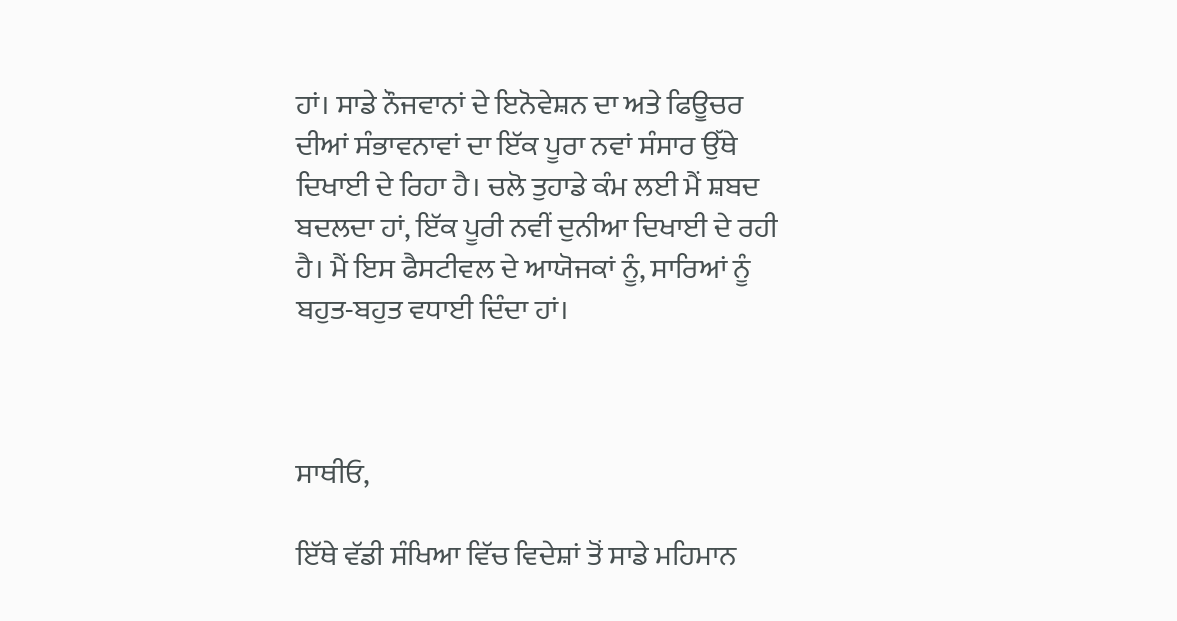ਹਾਂ। ਸਾਡੇ ਨੌਜਵਾਨਾਂ ਦੇ ਇਨੋਵੇਸ਼ਨ ਦਾ ਅਤੇ ਫਿਊਚਰ ਦੀਆਂ ਸੰਭਾਵਨਾਵਾਂ ਦਾ ਇੱਕ ਪੂਰਾ ਨਵਾਂ ਸੰਸਾਰ ਉੱਥੇ ਦਿਖਾਈ ਦੇ ਰਿਹਾ ਹੈ। ਚਲੋ ਤੁਹਾਡੇ ਕੰਮ ਲਈ ਮੈਂ ਸ਼ਬਦ ਬਦਲਦਾ ਹਾਂ, ਇੱਕ ਪੂਰੀ ਨਵੀਂ ਦੁਨੀਆ ਦਿਖਾਈ ਦੇ ਰਹੀ ਹੈ। ਮੈਂ ਇਸ ਫੈਸਟੀਵਲ ਦੇ ਆਯੋਜਕਾਂ ਨੂੰ, ਸਾਰਿਆਂ ਨੂੰ ਬਹੁਤ-ਬਹੁਤ ਵਧਾਈ ਦਿੰਦਾ ਹਾਂ।



ਸਾਥੀਓ,

ਇੱਥੇ ਵੱਡੀ ਸੰਖਿਆ ਵਿੱਚ ਵਿਦੇਸ਼ਾਂ ਤੋਂ ਸਾਡੇ ਮਹਿਮਾਨ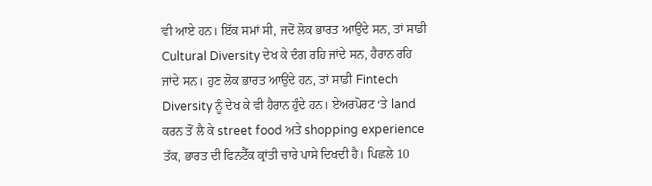ਵੀ ਆਏ ਹਨ। ਇੱਕ ਸਮਾਂ ਸੀ, ਜਦੋਂ ਲੋਕ ਭਾਰਤ ਆਉਂਦੇ ਸਨ, ਤਾਂ ਸਾਡੀ Cultural Diversity ਦੇਖ ਕੇ ਦੰਗ ਰਹਿ ਜਾਂਦੇ ਸਨ, ਹੈਰਾਨ ਰਹਿ ਜਾਂਦੇ ਸਨ। ਹੁਣ ਲੋਕ ਭਾਰਤ ਆਉਂਦੇ ਹਨ, ਤਾਂ ਸਾਡੀ Fintech Diversity ਨੂੰ ਦੇਖ ਕੇ ਵੀ ਹੈਰਾਨ ਹੁੰਦੇ ਹਨ। ਏਅਰਪੋਰਟ ‘ਤੇ land ਕਰਨ ਤੋਂ ਲੈ ਕੇ street food ਅਤੇ shopping experience ਤੱਕ, ਭਾਰਤ ਦੀ ਫਿਨਟੈੱਕ ਕ੍ਰਾਂਤੀ ਚਾਰੇ ਪਾਸੇ ਦਿਖਦੀ ਹੈ। ਪਿਛਲੇ 10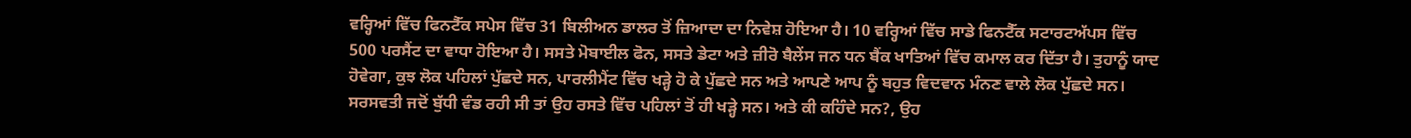ਵਰ੍ਹਿਆਂ ਵਿੱਚ ਫਿਨਟੈੱਕ ਸਪੇਸ ਵਿੱਚ 31 ਬਿਲੀਅਨ ਡਾਲਰ ਤੋਂ ਜ਼ਿਆਦਾ ਦਾ ਨਿਵੇਸ਼ ਹੋਇਆ ਹੈ। 10 ਵਰ੍ਹਿਆਂ ਵਿੱਚ ਸਾਡੇ ਫਿਨਟੈੱਕ ਸਟਾਰਟਅੱਪਸ ਵਿੱਚ 500 ਪਰਸੈਂਟ ਦਾ ਵਾਧਾ ਹੋਇਆ ਹੈ। ਸਸਤੇ ਮੋਬਾਈਲ ਫੋਨ, ਸਸਤੇ ਡੇਟਾ ਅਤੇ ਜ਼ੀਰੋ ਬੈਲੇਂਸ ਜਨ ਧਨ ਬੈਂਕ ਖਾਤਿਆਂ ਵਿੱਚ ਕਮਾਲ ਕਰ ਦਿੱਤਾ ਹੈ। ਤੁਹਾਨੂੰ ਯਾਦ ਹੋਵੇਗਾ, ਕੁਝ ਲੋਕ ਪਹਿਲਾਂ ਪੁੱਛਦੇ ਸਨ, ਪਾਰਲੀਮੈਂਟ ਵਿੱਚ ਖੜ੍ਹੇ ਹੋ ਕੇ ਪੁੱਛਦੇ ਸਨ ਅਤੇ ਆਪਣੇ ਆਪ ਨੂੰ ਬਹੁਤ ਵਿਦਵਾਨ ਮੰਨਣ ਵਾਲੇ ਲੋਕ ਪੁੱਛਦੇ ਸਨ। ਸਰਸਵਤੀ ਜਦੋਂ ਬੁੱਧੀ ਵੰਡ ਰਹੀ ਸੀ ਤਾਂ ਉਹ ਰਸਤੇ ਵਿੱਚ ਪਹਿਲਾਂ ਤੋਂ ਹੀ ਖੜ੍ਹੇ ਸਨ। ਅਤੇ ਕੀ ਕਹਿੰਦੇ ਸਨ?, ਉਹ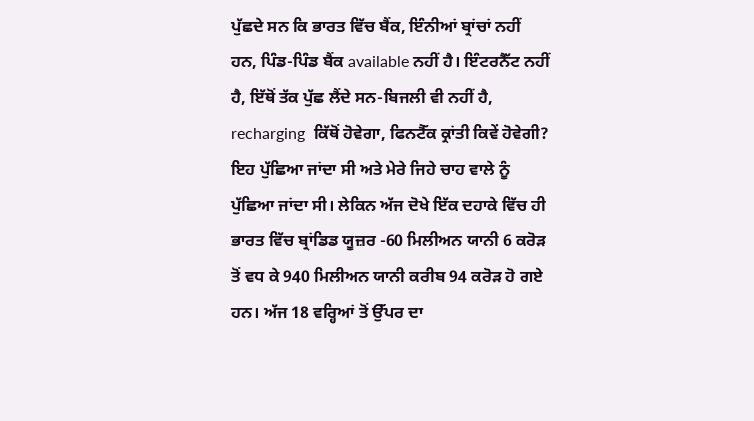ਪੁੱਛਦੇ ਸਨ ਕਿ ਭਾਰਤ ਵਿੱਚ ਬੈਂਕ, ਇੰਨੀਆਂ ਬ੍ਰਾਂਚਾਂ ਨਹੀਂ ਹਨ, ਪਿੰਡ-ਪਿੰਡ ਬੈਂਕ available ਨਹੀਂ ਹੈ। ਇੰਟਰਨੈੱਟ ਨਹੀਂ ਹੈ, ਇੱਥੋਂ ਤੱਕ ਪੁੱਛ ਲੈਂਦੇ ਸਨ-ਬਿਜਲੀ ਵੀ ਨਹੀਂ ਹੈ, recharging  ਕਿੱਥੋਂ ਹੋਵੇਗਾ, ਫਿਨਟੈੱਕ ਕ੍ਰਾਂਤੀ ਕਿਵੇਂ ਹੋਵੇਗੀ? ਇਹ ਪੁੱਛਿਆ ਜਾਂਦਾ ਸੀ ਅਤੇ ਮੇਰੇ ਜਿਹੇ ਚਾਹ ਵਾਲੇ ਨੂੰ ਪੁੱਛਿਆ ਜਾਂਦਾ ਸੀ। ਲੇਕਿਨ ਅੱਜ ਦੋਖੇ ਇੱਕ ਦਹਾਕੇ ਵਿੱਚ ਹੀ ਭਾਰਤ ਵਿੱਚ ਬ੍ਰਾਂਡਿਡ ਯੂਜ਼ਰ -60 ਮਿਲੀਅਨ ਯਾਨੀ 6 ਕਰੋੜ ਤੋਂ ਵਧ ਕੇ 940 ਮਿਲੀਅਨ ਯਾਨੀ ਕਰੀਬ 94 ਕਰੋੜ ਹੋ ਗਏ ਹਨ। ਅੱਜ 18 ਵਰ੍ਹਿਆਂ ਤੋਂ ਉੱਪਰ ਦਾ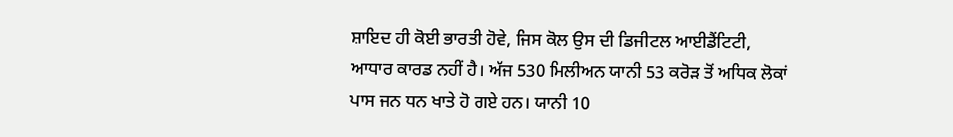ਸ਼ਾਇਦ ਹੀ ਕੋਈ ਭਾਰਤੀ ਹੋਵੇ, ਜਿਸ ਕੋਲ ਉਸ ਦੀ ਡਿਜੀਟਲ ਆਈਡੈਂਟਿਟੀ, ਆਧਾਰ ਕਾਰਡ ਨਹੀਂ ਹੈ। ਅੱਜ 530 ਮਿਲੀਅਨ ਯਾਨੀ 53 ਕਰੋੜ ਤੋਂ ਅਧਿਕ ਲੋਕਾਂ ਪਾਸ ਜਨ ਧਨ ਖਾਤੇ ਹੋ ਗਏ ਹਨ। ਯਾਨੀ 10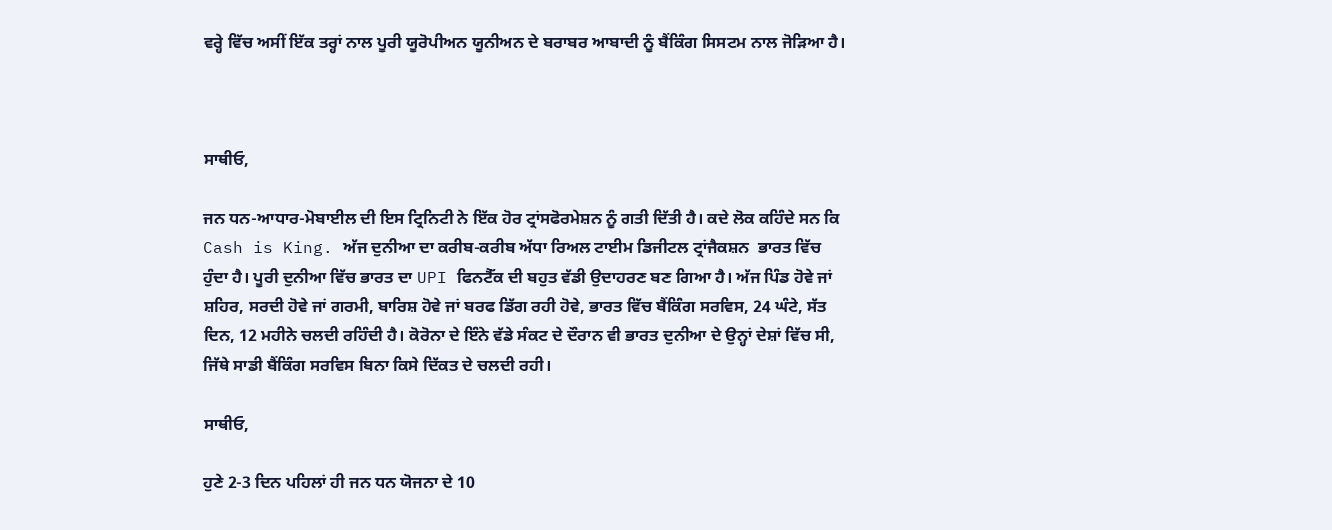ਵਰ੍ਹੇ ਵਿੱਚ ਅਸੀਂ ਇੱਕ ਤਰ੍ਹਾਂ ਨਾਲ ਪੂਰੀ ਯੂਰੋਪੀਅਨ ਯੂਨੀਅਨ ਦੇ ਬਰਾਬਰ ਆਬਾਦੀ ਨੂੰ ਬੈਂਕਿੰਗ ਸਿਸਟਮ ਨਾਲ ਜੋੜਿਆ ਹੈ।



ਸਾਥੀਓ,

ਜਨ ਧਨ-ਆਧਾਰ-ਮੋਬਾਈਲ ਦੀ ਇਸ ਟ੍ਰਿਨਿਟੀ ਨੇ ਇੱਕ ਹੋਰ ਟ੍ਰਾਂਸਫੋਰਮੇਸ਼ਨ ਨੂੰ ਗਤੀ ਦਿੱਤੀ ਹੈ। ਕਦੇ ਲੋਕ ਕਹਿੰਦੇ ਸਨ ਕਿ Cash is King. ਅੱਜ ਦੁਨੀਆ ਦਾ ਕਰੀਬ-ਕਰੀਬ ਅੱਧਾ ਰਿਅਲ ਟਾਈਮ ਡਿਜੀਟਲ ਟ੍ਰਾਂਜੈਕਸ਼ਨ  ਭਾਰਤ ਵਿੱਚ ਹੁੰਦਾ ਹੈ। ਪੂਰੀ ਦੁਨੀਆ ਵਿੱਚ ਭਾਰਤ ਦਾ UPI ਫਿਨਟੈੱਕ ਦੀ ਬਹੁਤ ਵੱਡੀ ਉਦਾਹਰਣ ਬਣ ਗਿਆ ਹੈ। ਅੱਜ ਪਿੰਡ ਹੋਵੇ ਜਾਂ ਸ਼ਹਿਰ, ਸਰਦੀ ਹੋਵੇ ਜਾਂ ਗਰਮੀ, ਬਾਰਿਸ਼ ਹੋਵੇ ਜਾਂ ਬਰਫ ਡਿੱਗ ਰਹੀ ਹੋਵੇ, ਭਾਰਤ ਵਿੱਚ ਬੈਂਕਿੰਗ ਸਰਵਿਸ, 24 ਘੰਟੇ, ਸੱਤ ਦਿਨ, 12 ਮਹੀਨੇ ਚਲਦੀ ਰਹਿੰਦੀ ਹੈ। ਕੋਰੋਨਾ ਦੇ ਇੰਨੇ ਵੱਡੇ ਸੰਕਟ ਦੇ ਦੌਰਾਨ ਵੀ ਭਾਰਤ ਦੁਨੀਆ ਦੇ ਉਨ੍ਹਾਂ ਦੇਸ਼ਾਂ ਵਿੱਚ ਸੀ, ਜਿੱਥੇ ਸਾਡੀ ਬੈਂਕਿੰਗ ਸਰਵਿਸ ਬਿਨਾ ਕਿਸੇ ਦਿੱਕਤ ਦੇ ਚਲਦੀ ਰਹੀ।

ਸਾਥੀਓ,

ਹੁਣੇ 2-3 ਦਿਨ ਪਹਿਲਾਂ ਹੀ ਜਨ ਧਨ ਯੋਜਨਾ ਦੇ 10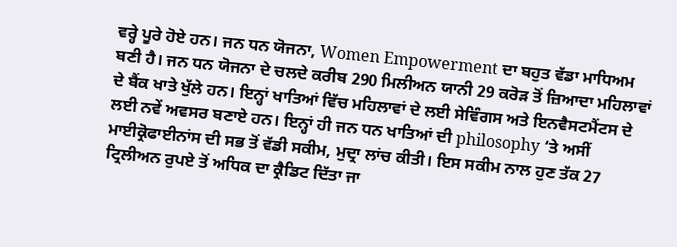ਵਰ੍ਹੇ ਪੂਰੇ ਹੋਏ ਹਨ। ਜਨ ਧਨ ਯੋਜਨਾ, Women Empowerment ਦਾ ਬਹੁਤ ਵੱਡਾ ਮਾਧਿਅਮ ਬਣੀ ਹੈ। ਜਨ ਧਨ ਯੋਜਨਾ ਦੇ ਚਲਦੇ ਕਰੀਬ 290 ਮਿਲੀਅਨ ਯਾਨੀ 29 ਕਰੋੜ ਤੋਂ ਜ਼ਿਆਦਾ ਮਹਿਲਾਵਾਂ ਦੇ ਬੈਂਕ ਖਾਤੇ ਖੁੱਲੇ ਹਨ। ਇਨ੍ਹਾਂ ਖਾਤਿਆਂ ਵਿੱਚ ਮਹਿਲਾਵਾਂ ਦੇ ਲਈ ਸੇਵਿੰਗਸ ਅਤੇ ਇਨਵੈਸਟਮੈਂਟਸ ਦੇ ਲਈ ਨਵੇਂ ਅਵਸਰ ਬਣਾਏ ਹਨ। ਇਨ੍ਹਾਂ ਹੀ ਜਨ ਧਨ ਖਾਤਿਆਂ ਦੀ philosophy ‘ਤੇ ਅਸੀਂ ਮਾਈਕ੍ਰੋਫਾਈਨਾਂਸ ਦੀ ਸਭ ਤੋਂ ਵੱਡੀ ਸਕੀਮ, ਮੁਦ੍ਰਾ ਲਾਂਚ ਕੀਤੀ। ਇਸ ਸਕੀਮ ਨਾਲ ਹੁਣ ਤੱਕ 27 ਟ੍ਰਿਲੀਅਨ ਰੁਪਏ ਤੋਂ ਅਧਿਕ ਦਾ ਕ੍ਰੈਡਿਟ ਦਿੱਤਾ ਜਾ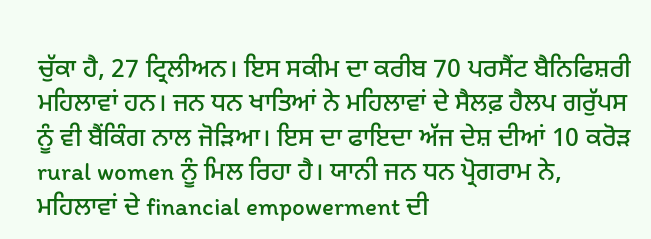ਚੁੱਕਾ ਹੈ, 27 ਟ੍ਰਿਲੀਅਨ। ਇਸ ਸਕੀਮ ਦਾ ਕਰੀਬ 70 ਪਰਸੈਂਟ ਬੈਨਿਫਿਸ਼ਰੀ ਮਹਿਲਾਵਾਂ ਹਨ। ਜਨ ਧਨ ਖਾਤਿਆਂ ਨੇ ਮਹਿਲਾਵਾਂ ਦੇ ਸੈਲਫ਼ ਹੈਲਪ ਗਰੁੱਪਸ ਨੂੰ ਵੀ ਬੈਂਕਿੰਗ ਨਾਲ ਜੋੜਿਆ। ਇਸ ਦਾ ਫਾਇਦਾ ਅੱਜ ਦੇਸ਼ ਦੀਆਂ 10 ਕਰੋੜ rural women ਨੂੰ ਮਿਲ ਰਿਹਾ ਹੈ। ਯਾਨੀ ਜਨ ਧਨ ਪ੍ਰੋਗਰਾਮ ਨੇ, ਮਹਿਲਾਵਾਂ ਦੇ financial empowerment ਦੀ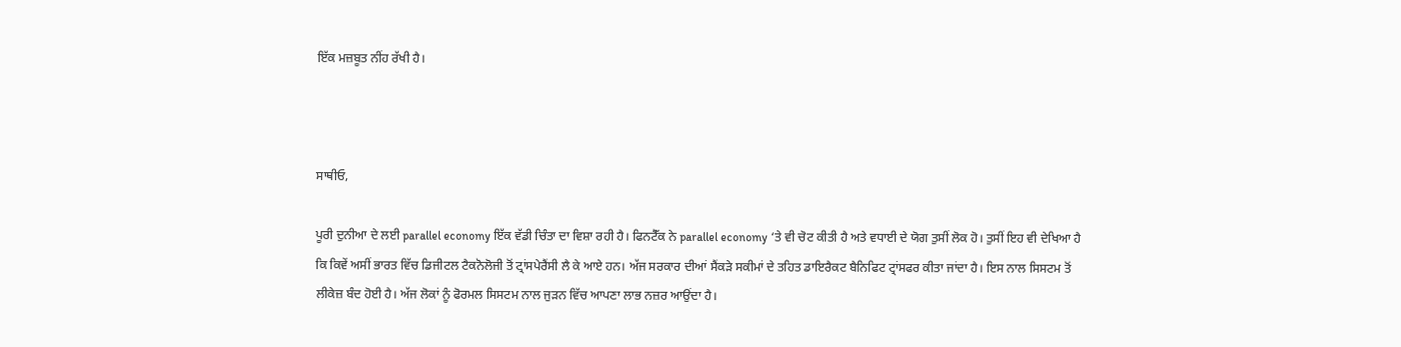ਇੱਕ ਮਜ਼ਬੂਤ ਨੀਂਹ ਰੱਖੀ ਹੈ।



ਸਾਥੀਓ,

ਪੂਰੀ ਦੁਨੀਆ ਦੇ ਲਈ parallel economy ਇੱਕ ਵੱਡੀ ਚਿੰਤਾ ਦਾ ਵਿਸ਼ਾ ਰਹੀ ਹੈ। ਫਿਨਟੈੱਕ ਨੇ parallel economy ‘ਤੇ ਵੀ ਚੋਟ ਕੀਤੀ ਹੈ ਅਤੇ ਵਧਾਈ ਦੇ ਯੋਗ ਤੁਸੀਂ ਲੋਕ ਹੋ। ਤੁਸੀਂ ਇਹ ਵੀ ਦੇਖਿਆ ਹੈ ਕਿ ਕਿਵੇਂ ਅਸੀਂ ਭਾਰਤ ਵਿੱਚ ਡਿਜੀਟਲ ਟੈਕਨੋਲੋਜੀ ਤੋਂ ਟ੍ਰਾਂਸਪੇਰੈਂਸੀ ਲੈ ਕੇ ਆਏ ਹਨ। ਅੱਜ ਸਰਕਾਰ ਦੀਆਂ ਸੈਂਕੜੇ ਸਕੀਮਾਂ ਦੇ ਤਹਿਤ ਡਾਇਰੈਕਟ ਬੈਨਿਫਿਟ ਟ੍ਰਾਂਸਫਰ ਕੀਤਾ ਜਾਂਦਾ ਹੈ। ਇਸ ਨਾਲ ਸਿਸਟਮ ਤੋਂ ਲੀਕੇਜ਼ ਬੰਦ ਹੋਈ ਹੈ। ਅੱਜ ਲੋਕਾਂ ਨੂੰ ਫੋਰਮਲ ਸਿਸਟਮ ਨਾਲ ਜੁੜਨ ਵਿੱਚ ਆਪਣਾ ਲਾਭ ਨਜ਼ਰ ਆਉਂਦਾ ਹੈ।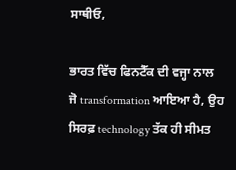ਸਾਥੀਓ,

ਭਾਰਤ ਵਿੱਚ ਫਿਨਟੈੱਕ ਦੀ ਵਜ੍ਹਾ ਨਾਲ ਜੋ transformation ਆਇਆ ਹੈ, ਉਹ ਸਿਰਫ਼ technology ਤੱਕ ਹੀ ਸੀਮਤ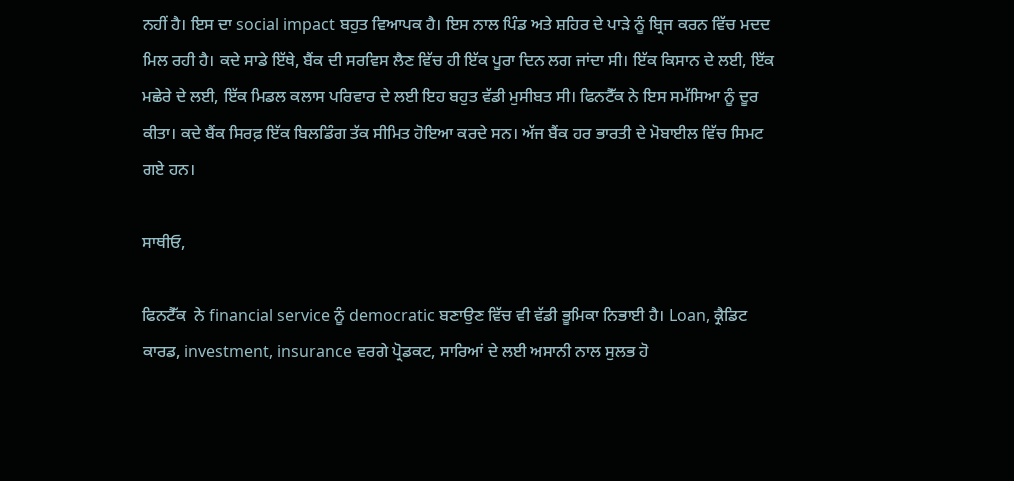ਨਹੀਂ ਹੈ। ਇਸ ਦਾ social impact ਬਹੁਤ ਵਿਆਪਕ ਹੈ। ਇਸ ਨਾਲ ਪਿੰਡ ਅਤੇ ਸ਼ਹਿਰ ਦੇ ਪਾੜੇ ਨੂੰ ਬ੍ਰਿਜ ਕਰਨ ਵਿੱਚ ਮਦਦ ਮਿਲ ਰਹੀ ਹੈ। ਕਦੇ ਸਾਡੇ ਇੱਥੇ, ਬੈਂਕ ਦੀ ਸਰਵਿਸ ਲੈਣ ਵਿੱਚ ਹੀ ਇੱਕ ਪੂਰਾ ਦਿਨ ਲਗ ਜਾਂਦਾ ਸੀ। ਇੱਕ ਕਿਸਾਨ ਦੇ ਲਈ, ਇੱਕ ਮਛੇਰੇ ਦੇ ਲਈ, ਇੱਕ ਮਿਡਲ ਕਲਾਸ ਪਰਿਵਾਰ ਦੇ ਲਈ ਇਹ ਬਹੁਤ ਵੱਡੀ ਮੁਸੀਬਤ ਸੀ। ਫਿਨਟੈੱਕ ਨੇ ਇਸ ਸਮੱਸਿਆ ਨੂੰ ਦੂਰ ਕੀਤਾ। ਕਦੇ ਬੈਂਕ ਸਿਰਫ਼ ਇੱਕ ਬਿਲਡਿੰਗ ਤੱਕ ਸੀਮਿਤ ਹੋਇਆ ਕਰਦੇ ਸਨ। ਅੱਜ ਬੈਂਕ ਹਰ ਭਾਰਤੀ ਦੇ ਮੋਬਾਈਲ ਵਿੱਚ ਸਿਮਟ ਗਏ ਹਨ।

ਸਾਥੀਓ,

ਫਿਨਟੈੱਕ  ਨੇ financial service ਨੂੰ democratic ਬਣਾਉਣ ਵਿੱਚ ਵੀ ਵੱਡੀ ਭੂਮਿਕਾ ਨਿਭਾਈ ਹੈ। Loan, ਕ੍ਰੈਡਿਟ ਕਾਰਡ, investment, insurance ਵਰਗੇ ਪ੍ਰੋਡਕਟ, ਸਾਰਿਆਂ ਦੇ ਲਈ ਅਸਾਨੀ ਨਾਲ ਸੁਲਭ ਹੋ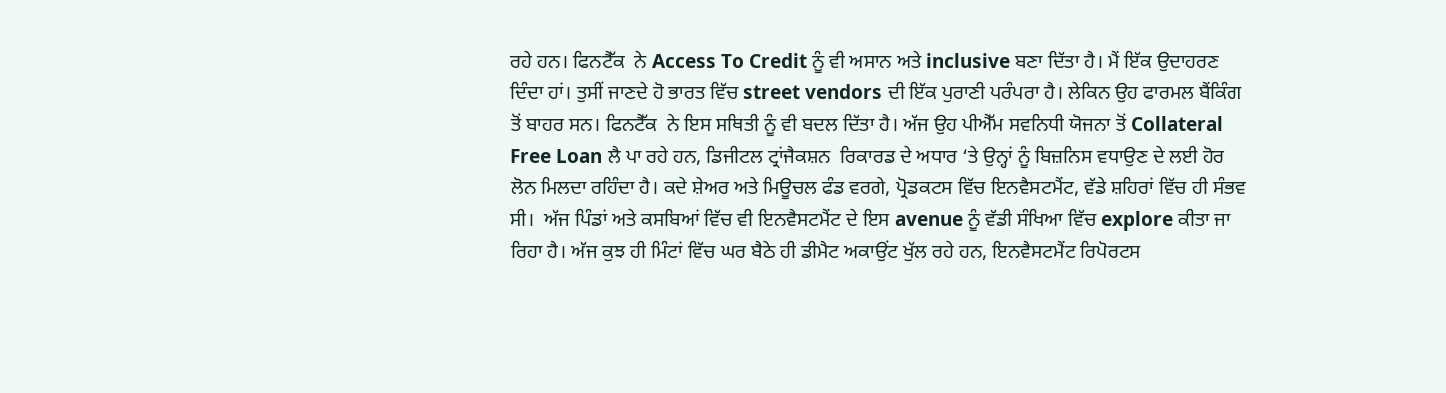ਰਹੇ ਹਨ। ਫਿਨਟੈੱਕ  ਨੇ Access To Credit ਨੂੰ ਵੀ ਅਸਾਨ ਅਤੇ inclusive ਬਣਾ ਦਿੱਤਾ ਹੈ। ਮੈਂ ਇੱਕ ਉਦਾਹਰਣ ਦਿੰਦਾ ਹਾਂ। ਤੁਸੀਂ ਜਾਣਦੇ ਹੋ ਭਾਰਤ ਵਿੱਚ street vendors ਦੀ ਇੱਕ ਪੁਰਾਣੀ ਪਰੰਪਰਾ ਹੈ। ਲੇਕਿਨ ਉਹ ਫਾਰਮਲ ਬੈਂਕਿੰਗ ਤੋਂ ਬਾਹਰ ਸਨ। ਫਿਨਟੈੱਕ  ਨੇ ਇਸ ਸਥਿਤੀ ਨੂੰ ਵੀ ਬਦਲ ਦਿੱਤਾ ਹੈ। ਅੱਜ ਉਹ ਪੀਐੱਮ ਸਵਨਿਧੀ ਯੋਜਨਾ ਤੋਂ Collateral Free Loan ਲੈ ਪਾ ਰਹੇ ਹਨ, ਡਿਜੀਟਲ ਟ੍ਰਾਂਜੈਕਸ਼ਨ  ਰਿਕਾਰਡ ਦੇ ਅਧਾਰ ‘ਤੇ ਉਨ੍ਹਾਂ ਨੂੰ ਬਿਜ਼ਨਿਸ ਵਧਾਉਣ ਦੇ ਲਈ ਹੋਰ ਲੋਨ ਮਿਲਦਾ ਰਹਿੰਦਾ ਹੈ। ਕਦੇ ਸ਼ੇਅਰ ਅਤੇ ਮਿਊਚਲ ਫੰਡ ਵਰਗੇ, ਪ੍ਰੋਡਕਟਸ ਵਿੱਚ ਇਨਵੈਸਟਮੈਂਟ, ਵੱਡੇ ਸ਼ਹਿਰਾਂ ਵਿੱਚ ਹੀ ਸੰਭਵ ਸੀ।  ਅੱਜ ਪਿੰਡਾਂ ਅਤੇ ਕਸਬਿਆਂ ਵਿੱਚ ਵੀ ਇਨਵੈਸਟਮੈਂਟ ਦੇ ਇਸ avenue ਨੂੰ ਵੱਡੀ ਸੰਖਿਆ ਵਿੱਚ explore ਕੀਤਾ ਜਾ ਰਿਹਾ ਹੈ। ਅੱਜ ਕੁਝ ਹੀ ਮਿੰਟਾਂ ਵਿੱਚ ਘਰ ਬੈਠੇ ਹੀ ਡੀਮੈਟ ਅਕਾਉਂਟ ਖੁੱਲ ਰਹੇ ਹਨ, ਇਨਵੈਸਟਮੈਂਟ ਰਿਪੋਰਟਸ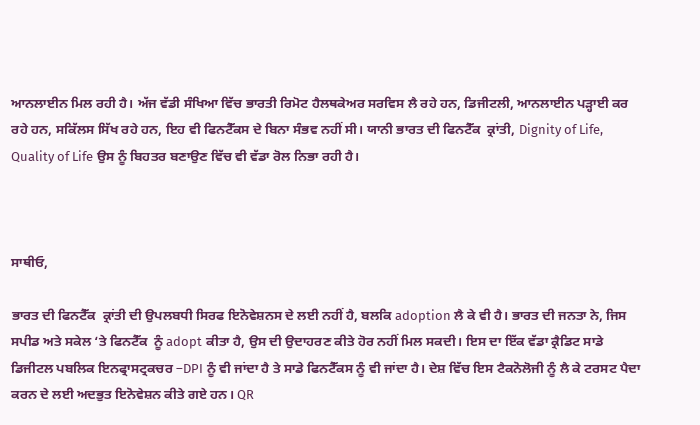ਆਨਲਾਈਨ ਮਿਲ ਰਹੀ ਹੈ। ਅੱਜ ਵੱਡੀ ਸੰਖਿਆ ਵਿੱਚ ਭਾਰਤੀ ਰਿਮੋਟ ਹੈਲਥਕੇਅਰ ਸਰਵਿਸ ਲੈ ਰਹੇ ਹਨ, ਡਿਜੀਟਲੀ, ਆਨਲਾਈਨ ਪੜ੍ਹਾਈ ਕਰ ਰਹੇ ਹਨ, ਸਕਿੱਲਸ ਸਿੱਖ ਰਹੇ ਹਨ, ਇਹ ਵੀ ਫਿਨਟੈੱਕਸ ਦੇ ਬਿਨਾ ਸੰਭਵ ਨਹੀਂ ਸੀ। ਯਾਨੀ ਭਾਰਤ ਦੀ ਫਿਨਟੈੱਕ  ਕ੍ਰਾਂਤੀ, Dignity of Life, Quality of Life ਉਸ ਨੂੰ ਬਿਹਤਰ ਬਣਾਉਣ ਵਿੱਚ ਵੀ ਵੱਡਾ ਰੋਲ ਨਿਭਾ ਰਹੀ ਹੈ।



ਸਾਥੀਓ,

ਭਾਰਤ ਦੀ ਫਿਨਟੈੱਕ  ਕ੍ਰਾਂਤੀ ਦੀ ਉਪਲਬਧੀ ਸਿਰਫ ਇਨੋਵੇਸ਼ਨਸ ਦੇ ਲਈ ਨਹੀਂ ਹੈ, ਬਲਕਿ adoption ਲੈ ਕੇ ਵੀ ਹੈ। ਭਾਰਤ ਦੀ ਜਨਤਾ ਨੇ, ਜਿਸ ਸਪੀਡ ਅਤੇ ਸਕੇਲ ‘ਤੇ ਫਿਨਟੈੱਕ  ਨੂੰ adopt ਕੀਤਾ ਹੈ, ਉਸ ਦੀ ਉਦਾਹਰਣ ਕੀਤੇ ਹੋਰ ਨਹੀਂ ਮਿਲ ਸਕਦੀ। ਇਸ ਦਾ ਇੱਕ ਵੱਡਾ ਕ੍ਰੈਡਿਟ ਸਾਡੇ ਡਿਜੀਟਲ ਪਬਲਿਕ ਇਨਫ੍ਰਾਸਟ੍ਰਕਚਰ –DPI ਨੂੰ ਵੀ ਜਾਂਦਾ ਹੈ ਤੇ ਸਾਡੇ ਫਿਨਟੈੱਕਸ ਨੂੰ ਵੀ ਜਾਂਦਾ ਹੈ। ਦੇਸ਼ ਵਿੱਚ ਇਸ ਟੈਕਨੋਲੋਜੀ ਨੂੰ ਲੈ ਕੇ ਟਰਸਟ ਪੈਦਾ ਕਰਨ ਦੇ ਲਈ ਅਦਭੁਤ ਇਨੋਵੇਸ਼ਨ ਕੀਤੇ ਗਏ ਹਨ। QR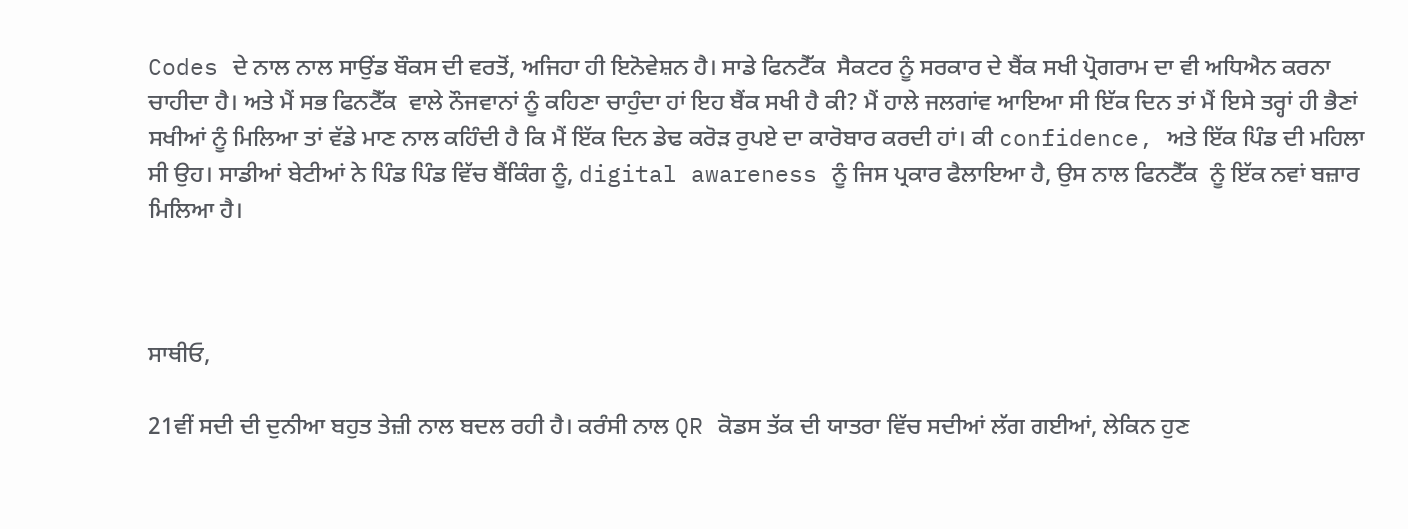Codes ਦੇ ਨਾਲ ਨਾਲ ਸਾਉਂਡ ਬੌਕਸ ਦੀ ਵਰਤੋਂ, ਅਜਿਹਾ ਹੀ ਇਨੋਵੇਸ਼ਨ ਹੈ। ਸਾਡੇ ਫਿਨਟੈੱਕ  ਸੈਕਟਰ ਨੂੰ ਸਰਕਾਰ ਦੇ ਬੈਂਕ ਸਖੀ ਪ੍ਰੋਗਰਾਮ ਦਾ ਵੀ ਅਧਿਐਨ ਕਰਨਾ ਚਾਹੀਦਾ ਹੈ। ਅਤੇ ਮੈਂ ਸਭ ਫਿਨਟੈੱਕ  ਵਾਲੇ ਨੌਜਵਾਨਾਂ ਨੂੰ ਕਹਿਣਾ ਚਾਹੁੰਦਾ ਹਾਂ ਇਹ ਬੈਂਕ ਸਖੀ ਹੈ ਕੀ? ਮੈਂ ਹਾਲੇ ਜਲਗਾਂਵ ਆਇਆ ਸੀ ਇੱਕ ਦਿਨ ਤਾਂ ਮੈਂ ਇਸੇ ਤਰ੍ਹਾਂ ਹੀ ਭੈਣਾਂ ਸਖੀਆਂ ਨੂੰ ਮਿਲਿਆ ਤਾਂ ਵੱਡੇ ਮਾਣ ਨਾਲ ਕਹਿੰਦੀ ਹੈ ਕਿ ਮੈਂ ਇੱਕ ਦਿਨ ਡੇਢ ਕਰੋੜ ਰੁਪਏ ਦਾ ਕਾਰੋਬਾਰ ਕਰਦੀ ਹਾਂ। ਕੀ confidence, ਅਤੇ ਇੱਕ ਪਿੰਡ ਦੀ ਮਹਿਲਾ ਸੀ ਉਹ। ਸਾਡੀਆਂ ਬੇਟੀਆਂ ਨੇ ਪਿੰਡ ਪਿੰਡ ਵਿੱਚ ਬੈਂਕਿੰਗ ਨੂੰ, digital awareness ਨੂੰ ਜਿਸ ਪ੍ਰਕਾਰ ਫੈਲਾਇਆ ਹੈ, ਉਸ ਨਾਲ ਫਿਨਟੈੱਕ  ਨੂੰ ਇੱਕ ਨਵਾਂ ਬਜ਼ਾਰ ਮਿਲਿਆ ਹੈ।



ਸਾਥੀਓ,

21ਵੀਂ ਸਦੀ ਦੀ ਦੁਨੀਆ ਬਹੁਤ ਤੇਜ਼ੀ ਨਾਲ ਬਦਲ ਰਹੀ ਹੈ। ਕਰੰਸੀ ਨਾਲ QR ਕੋਡਸ ਤੱਕ ਦੀ ਯਾਤਰਾ ਵਿੱਚ ਸਦੀਆਂ ਲੱਗ ਗਈਆਂ, ਲੇਕਿਨ ਹੁਣ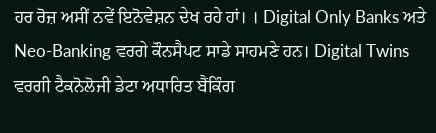ਹਰ ਰੋਜ਼ ਅਸੀਂ ਨਵੇਂ ਇਨੋਵੇਸ਼ਨ ਦੇਖ ਰਹੇ ਹਾਂ। । Digital Only Banks ਅਤੇ Neo-Banking ਵਰਗੇ ਕੌਨਸੈਪਟ ਸਾਡੇ ਸਾਹਮਣੇ ਹਨ। Digital Twins ਵਰਗੀ ਟੈਕਨੋਲੋਜੀ ਡੇਟਾ ਅਧਾਰਿਤ ਬੈਂਕਿੰਗ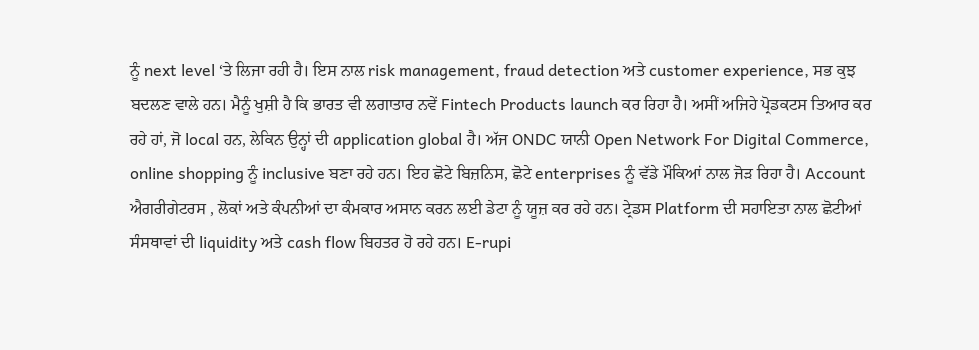ਨੂੰ next level ‘ਤੇ ਲਿਜਾ ਰਹੀ ਹੈ। ਇਸ ਨਾਲ risk management, fraud detection ਅਤੇ customer experience, ਸਭ ਕੁਝ ਬਦਲਣ ਵਾਲੇ ਹਨ। ਮੈਨੂੰ ਖੁਸ਼ੀ ਹੈ ਕਿ ਭਾਰਤ ਵੀ ਲਗਾਤਾਰ ਨਵੇਂ Fintech Products launch ਕਰ ਰਿਹਾ ਹੈ। ਅਸੀਂ ਅਜਿਹੇ ਪ੍ਰੋਡਕਟਸ ਤਿਆਰ ਕਰ ਰਹੇ ਹਾਂ, ਜੋ local ਹਨ, ਲੇਕਿਨ ਉਨ੍ਹਾਂ ਦੀ application global ਹੈ। ਅੱਜ ONDC ਯਾਨੀ Open Network For Digital Commerce, online shopping ਨੂੰ inclusive ਬਣਾ ਰਹੇ ਹਨ। ਇਹ ਛੋਟੇ ਬਿਜ਼ਨਿਸ, ਛੋਟੇ enterprises ਨੂੰ ਵੱਡੇ ਮੌਕਿਆਂ ਨਾਲ ਜੋੜ ਰਿਹਾ ਹੈ। Account ਐਗਰੀਗੇਟਰਸ , ਲੋਕਾਂ ਅਤੇ ਕੰਪਨੀਆਂ ਦਾ ਕੰਮਕਾਰ ਅਸਾਨ ਕਰਨ ਲਈ ਡੇਟਾ ਨੂੰ ਯੂਜ਼ ਕਰ ਰਹੇ ਹਨ। ਟ੍ਰੇਡਸ Platform ਦੀ ਸਹਾਇਤਾ ਨਾਲ ਛੋਟੀਆਂ ਸੰਸਥਾਵਾਂ ਦੀ liquidity ਅਤੇ cash flow ਬਿਹਤਰ ਹੋ ਰਹੇ ਹਨ। E-rupi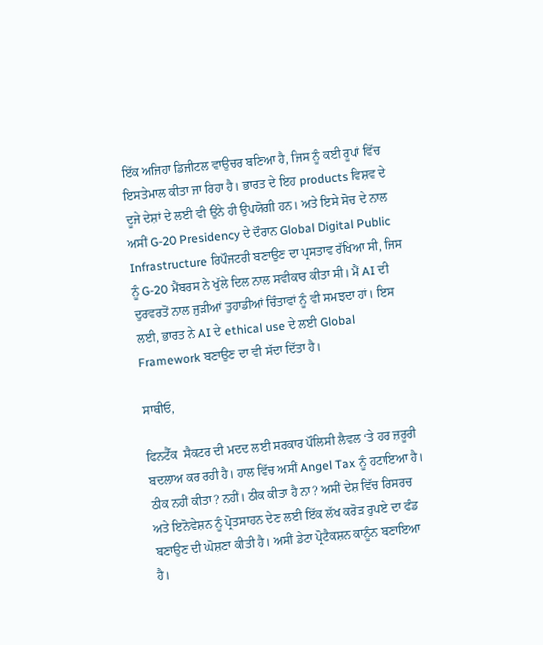ਇੱਕ ਅਜਿਹਾ ਡਿਜੀਟਲ ਵਾਉਚਰ ਬਣਿਆ ਹੈ, ਜਿਸ ਨੂੰ ਕਈ ਰੂਪਾਂ ਵਿੱਚ ਇਸਤੇਮਾਲ ਕੀਤਾ ਜਾ ਰਿਹਾ ਹੈ। ਭਾਰਤ ਦੇ ਇਹ products ਵਿਸ਼ਵ ਦੇ ਦੂਜੇ ਦੇਸ਼ਾਂ ਦੇ ਲਈ ਵੀ ਉਂਨੇ ਹੀ ਉਪਯੋਗੀ ਹਨ। ਅਤੇ ਇਸੇ ਸੋਚ ਦੇ ਨਾਲ ਅਸੀਂ G-20 Presidency ਦੇ ਦੌਰਾਨ Global Digital Public Infrastructure ਰਿਪੌਜਟਰੀ ਬਣਾਉਣ ਦਾ ਪ੍ਰਸਤਾਵ ਰੱਖਿਆ ਸੀ, ਜਿਸ ਨੂੰ G-20 ਮੈਂਬਰਸ ਨੇ ਖੁੱਲੇ ਦਿਲ ਨਾਲ ਸਵੀਕਾਰ ਕੀਤਾ ਸੀ। ਮੈਂ AI ਦੀ ਦੁਰਵਰਤੋਂ ਨਾਲ ਜੁੜੀਆਂ ਤੁਹਾਡੀਆਂ ਚਿੰਤਾਵਾਂ ਨੂੰ ਵੀ ਸਮਝਦਾ ਹਾਂ। ਇਸ ਲਈ, ਭਾਰਤ ਨੇ AI ਦੇ ethical use ਦੇ ਲਈ Global Framework ਬਣਾਉਣ ਦਾ ਵੀ ਸੱਦਾ ਦਿੱਤਾ ਹੈ।

ਸਾਥੀਓ,

ਫਿਨਟੈੱਕ  ਸੈਕਟਰ ਦੀ ਮਦਦ ਲਈ ਸਰਕਾਰ ਪੌਲਿਸੀ ਲੈਵਲ ‘ਤੇ ਹਰ ਜ਼ਰੂਰੀ ਬਦਲਾਅ ਕਰ ਰਹੀ ਹੈ। ਹਾਲ ਵਿੱਚ ਅਸੀਂ Angel Tax ਨੂੰ ਹਟਾਇਆ ਹੈ। ਠੀਕ ਨਹੀਂ ਕੀਤਾ? ਨਹੀਂ। ਠੀਕ ਕੀਤਾ ਹੈ ਨਾ? ਅਸੀਂ ਦੇਸ਼ ਵਿੱਚ ਰਿਸਰਚ ਅਤੇ ਇਨੋਵੇਸ਼ਨ ਨੂੰ ਪ੍ਰੋਤਸਾਹਨ ਦੇਣ ਲਈ ਇੱਕ ਲੱਖ ਕਰੋੜ ਰੁਪਏ ਦਾ ਫੰਡ ਬਣਾਉਣ ਦੀ ਘੋਸ਼ਣਾ ਕੀਤੀ ਹੈ। ਅਸੀਂ ਡੇਟਾ ਪ੍ਰੋਟੈਕਸ਼ਨ ਕਾਨੂੰਨ ਬਣਾਇਆ ਹੈ।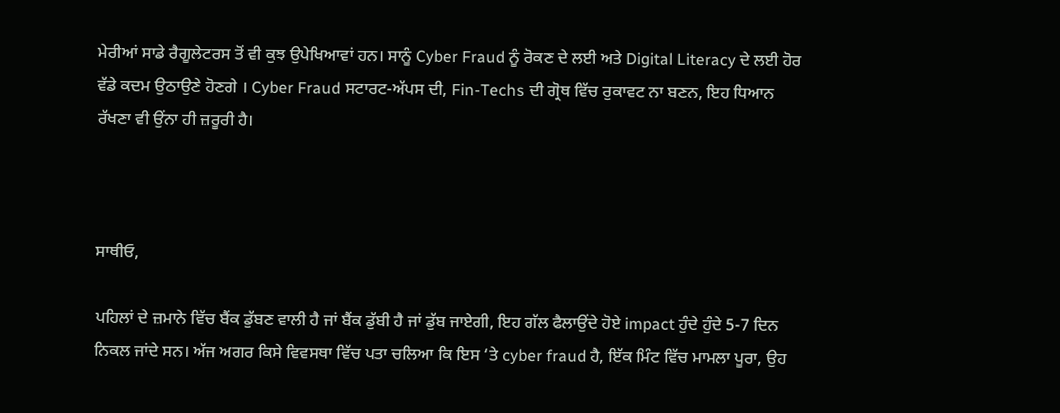ਮੇਰੀਆਂ ਸਾਡੇ ਰੈਗੂਲੇਟਰਸ ਤੋਂ ਵੀ ਕੁਝ ਉਪੇਖਿਆਵਾਂ ਹਨ। ਸਾਨੂੰ Cyber Fraud ਨੂੰ ਰੋਕਣ ਦੇ ਲਈ ਅਤੇ Digital Literacy ਦੇ ਲਈ ਹੋਰ ਵੱਡੇ ਕਦਮ ਉਠਾਉਣੇ ਹੋਣਗੇ । Cyber Fraud ਸਟਾਰਟ-ਅੱਪਸ ਦੀ, Fin-Techs ਦੀ ਗ੍ਰੋਥ ਵਿੱਚ ਰੁਕਾਵਟ ਨਾ ਬਣਨ, ਇਹ ਧਿਆਨ ਰੱਖਣਾ ਵੀ ਉਂਨਾ ਹੀ ਜ਼ਰੂਰੀ ਹੈ।



ਸਾਥੀਓ,

ਪਹਿਲਾਂ ਦੇ ਜ਼ਮਾਨੇ ਵਿੱਚ ਬੈਂਕ ਡੁੱਬਣ ਵਾਲੀ ਹੈ ਜਾਂ ਬੈਂਕ ਡੁੱਬੀ ਹੈ ਜਾਂ ਡੁੱਬ ਜਾਏਗੀ, ਇਹ ਗੱਲ ਫੈਲਾਉਂਦੇ ਹੋਏ impact ਹੁੰਦੇ ਹੁੰਦੇ 5-7 ਦਿਨ ਨਿਕਲ ਜਾਂਦੇ ਸਨ। ਅੱਜ ਅਗਰ ਕਿਸੇ ਵਿਵਸਥਾ ਵਿੱਚ ਪਤਾ ਚਲਿਆ ਕਿ ਇਸ ‘ਤੇ cyber fraud ਹੈ, ਇੱਕ ਮਿੰਟ ਵਿੱਚ ਮਾਮਲਾ ਪੂਰਾ, ਉਹ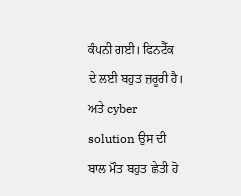ਕੰਪਨੀ ਗਈ। ਫਿਨਟੈੱਕ  ਦੇ ਲਈ ਬਹੁਤ ਜ਼ਰੂਰੀ ਹੈ। ਅਤੇ cyber solution ਉਸ ਦੀ ਬਾਲ ਮੌਤ ਬਹੁਤ ਛੇਤੀ ਹੋ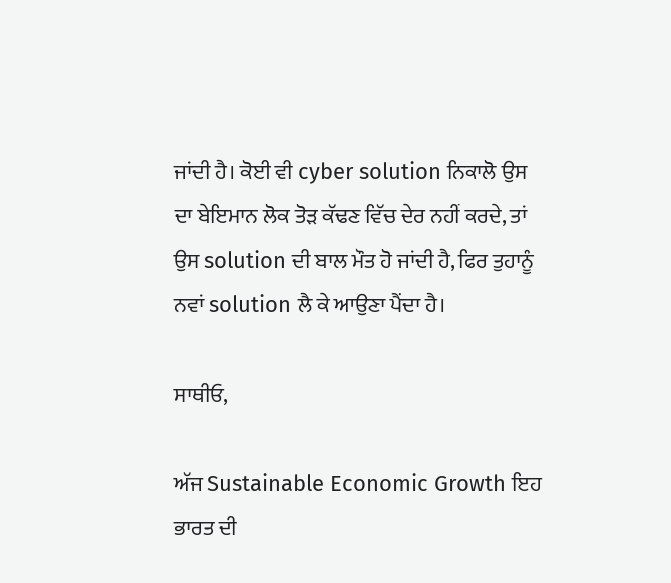ਜਾਂਦੀ ਹੈ। ਕੋਈ ਵੀ cyber solution ਨਿਕਾਲੋ ਉਸ ਦਾ ਬੇਇਮਾਨ ਲੋਕ ਤੋੜ ਕੱਢਣ ਵਿੱਚ ਦੇਰ ਨਹੀਂ ਕਰਦੇ, ਤਾਂ ਉਸ solution ਦੀ ਬਾਲ ਮੌਤ ਹੋ ਜਾਂਦੀ ਹੈ, ਫਿਰ ਤੁਹਾਨੂੰ ਨਵਾਂ solution ਲੈ ਕੇ ਆਉਣਾ ਪੈਂਦਾ ਹੈ।

ਸਾਥੀਓ,

ਅੱਜ Sustainable Economic Growth ਇਹ ਭਾਰਤ ਦੀ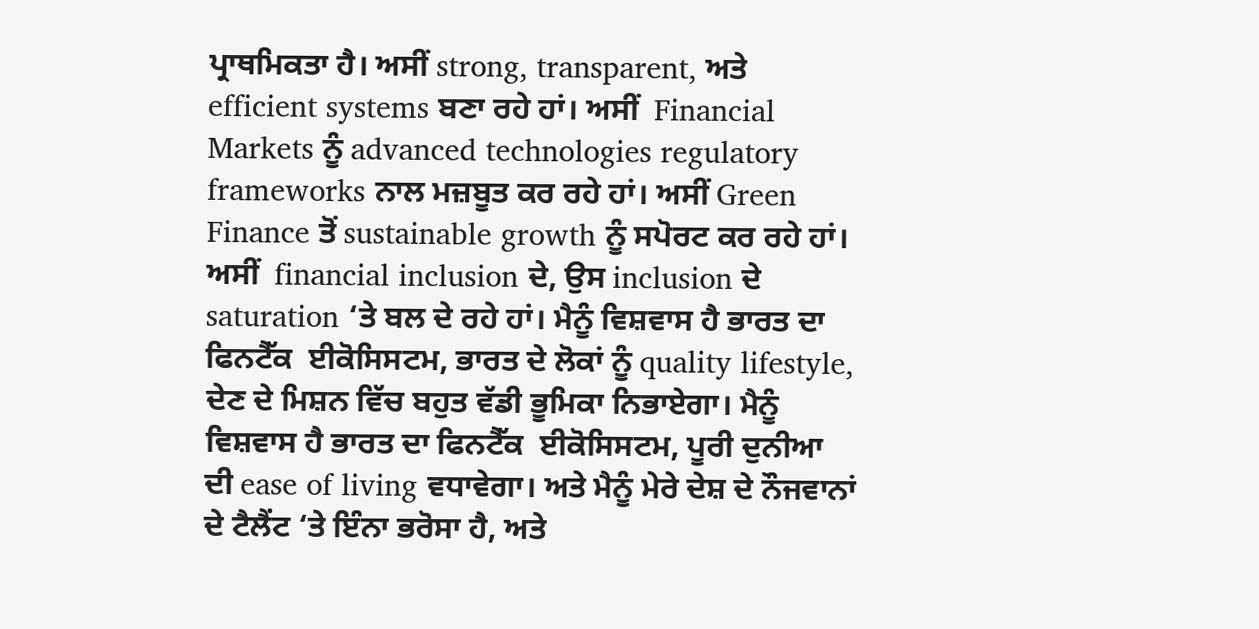ਪ੍ਰਾਥਮਿਕਤਾ ਹੈ। ਅਸੀਂ strong, transparent, ਅਤੇ efficient systems ਬਣਾ ਰਹੇ ਹਾਂ। ਅਸੀਂ  Financial Markets ਨੂੰ advanced technologies regulatory frameworks ਨਾਲ ਮਜ਼ਬੂਤ ਕਰ ਰਹੇ ਹਾਂ। ਅਸੀਂ Green Finance ਤੋਂ sustainable growth ਨੂੰ ਸਪੋਰਟ ਕਰ ਰਹੇ ਹਾਂ। ਅਸੀਂ  financial inclusion ਦੇ, ਉਸ inclusion ਦੇ saturation ‘ਤੇ ਬਲ ਦੇ ਰਹੇ ਹਾਂ। ਮੈਨੂੰ ਵਿਸ਼ਵਾਸ ਹੈ ਭਾਰਤ ਦਾ ਫਿਨਟੈੱਕ  ਈਕੋਸਿਸਟਮ, ਭਾਰਤ ਦੇ ਲੋਕਾਂ ਨੂੰ quality lifestyle, ਦੇਣ ਦੇ ਮਿਸ਼ਨ ਵਿੱਚ ਬਹੁਤ ਵੱਡੀ ਭੂਮਿਕਾ ਨਿਭਾਏਗਾ। ਮੈਨੂੰ ਵਿਸ਼ਵਾਸ ਹੈ ਭਾਰਤ ਦਾ ਫਿਨਟੈੱਕ  ਈਕੋਸਿਸਟਮ, ਪੂਰੀ ਦੁਨੀਆ ਦੀ ease of living ਵਧਾਵੇਗਾ। ਅਤੇ ਮੈਨੂੰ ਮੇਰੇ ਦੇਸ਼ ਦੇ ਨੌਜਵਾਨਾਂ ਦੇ ਟੈਲੈਂਟ ‘ਤੇ ਇੰਨਾ ਭਰੋਸਾ ਹੈ, ਅਤੇ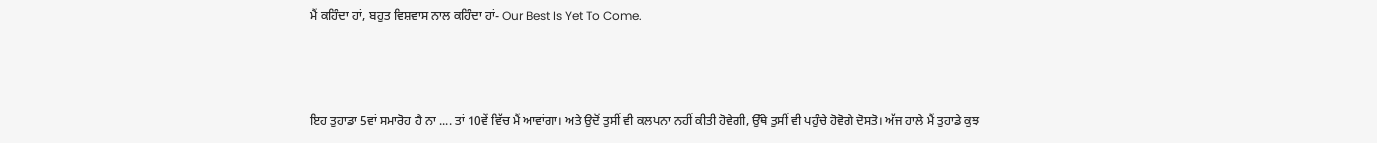ਮੈਂ ਕਹਿੰਦਾ ਹਾਂ, ਬਹੁਤ ਵਿਸ਼ਵਾਸ ਨਾਲ ਕਹਿੰਦਾ ਹਾਂ- Our Best Is Yet To Come.



ਇਹ ਤੁਹਾਡਾ 5ਵਾਂ ਸਮਾਰੋਹ ਹੈ ਨਾ .... ਤਾਂ 10ਵੇਂ ਵਿੱਚ ਮੈਂ ਆਵਾਂਗਾ। ਅਤੇ ਉਦੋਂ ਤੁਸੀਂ ਵੀ ਕਲਪਨਾ ਨਹੀਂ ਕੀਤੀ ਹੋਵੇਗੀ, ਉੱਥੇ ਤੁਸੀਂ ਵੀ ਪਹੁੰਚੇ ਹੋਵੋਗੇ ਦੋਸਤੋ। ਅੱਜ ਹਾਲੇ ਮੈਂ ਤੁਹਾਡੇ ਕੁਝ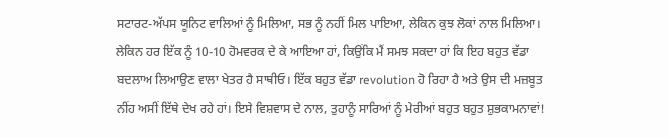ਸਟਾਰਟ-ਅੱਪਸ ਯੂਨਿਟ ਵਾਲਿਆਂ ਨੂੰ ਮਿਲਿਆ, ਸਭ ਨੂੰ ਨਹੀਂ ਮਿਲ ਪਾਇਆ, ਲੇਕਿਨ ਕੁਝ ਲੋਕਾਂ ਨਾਲ ਮਿਲਿਆ। ਲੇਕਿਨ ਹਰ ਇੱਕ ਨੂੰ 10-10 ਹੋਮਵਰਕ ਦੇ ਕੇ ਆਇਆ ਹਾਂ, ਕਿਉਂਕਿ ਮੈਂ ਸਮਝ ਸਕਦਾ ਹਾਂ ਕਿ ਇਹ ਬਹੁਤ ਵੱਡਾ ਬਦਲਾਅ ਲਿਆਉਣ ਵਾਲਾ ਖੇਤਰ ਹੈ ਸਾਥੀਓ। ਇੱਕ ਬਹੁਤ ਵੱਡਾ revolution ਹੋ ਰਿਹਾ ਹੈ ਅਤੇ ਉਸ ਦੀ ਮਜ਼ਬੂਤ ਨੀਂਹ ਅਸੀਂ ਇੱਥੇ ਦੇਖ ਰਹੇ ਹਾਂ। ਇਸੇ ਵਿਸ਼ਵਾਸ ਦੇ ਨਾਲ, ਤੁਹਾਨੂੰ ਸਾਰਿਆਂ ਨੂੰ ਮੇਰੀਆਂ ਬਹੁਤ ਬਹੁਤ ਸ਼ੁਭਕਾਮਨਾਵਾਂ!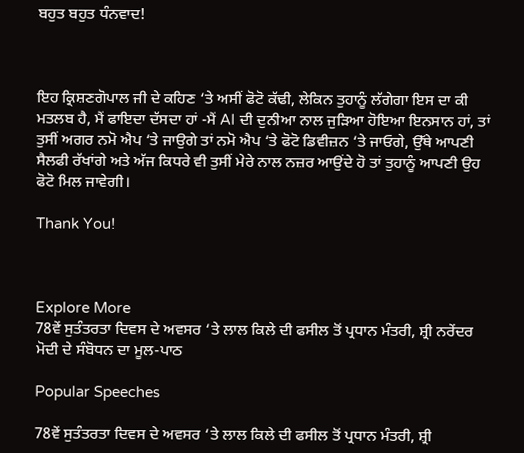ਬਹੁਤ ਬਹੁਤ ਧੰਨਵਾਦ!



ਇਹ ਕ੍ਰਿਸ਼ਣਗੋਪਾਲ ਜੀ ਦੇ ਕਹਿਣ ‘ਤੇ ਅਸੀਂ ਫੋਟੋ ਕੱਢੀ, ਲੇਕਿਨ ਤੁਹਾਨੂੰ ਲੱਗੇਗਾ ਇਸ ਦਾ ਕੀ ਮਤਲਬ ਹੈ, ਮੈਂ ਫਾਇਦਾ ਦੱਸਦਾ ਹਾਂ -ਮੈਂ AI ਦੀ ਦੁਨੀਆ ਨਾਲ ਜੁੜਿਆ ਹੋਇਆ ਇਨਸਾਨ ਹਾਂ, ਤਾਂ ਤੁਸੀਂ ਅਗਰ ਨਮੋ ਐਪ ‘ਤੇ ਜਾਉਗੇ ਤਾਂ ਨਮੋ ਐਪ ‘ਤੇ ਫੋਟੋ ਡਿਵੀਜ਼ਨ ‘ਤੇ ਜਾਓਗੇ, ਉੱਥੇ ਆਪਣੀ ਸੈਲਫੀ ਰੱਖਾਂਗੇ ਅਤੇ ਅੱਜ ਕਿਧਰੇ ਵੀ ਤੁਸੀਂ ਮੇਰੇ ਨਾਲ ਨਜ਼ਰ ਆਉਂਦੇ ਹੋ ਤਾਂ ਤੁਹਾਨੂੰ ਆਪਣੀ ਉਹ ਫੋਟੋ ਮਿਲ ਜਾਵੇਗੀ।

Thank You!



Explore More
78ਵੇਂ ਸੁਤੰਤਰਤਾ ਦਿਵਸ ਦੇ ਅਵਸਰ ‘ਤੇ ਲਾਲ ਕਿਲੇ ਦੀ ਫਸੀਲ ਤੋਂ ਪ੍ਰਧਾਨ ਮੰਤਰੀ, ਸ਼੍ਰੀ ਨਰੇਂਦਰ ਮੋਦੀ ਦੇ ਸੰਬੋਧਨ ਦਾ ਮੂਲ-ਪਾਠ

Popular Speeches

78ਵੇਂ ਸੁਤੰਤਰਤਾ ਦਿਵਸ ਦੇ ਅਵਸਰ ‘ਤੇ ਲਾਲ ਕਿਲੇ ਦੀ ਫਸੀਲ ਤੋਂ ਪ੍ਰਧਾਨ ਮੰਤਰੀ, ਸ਼੍ਰੀ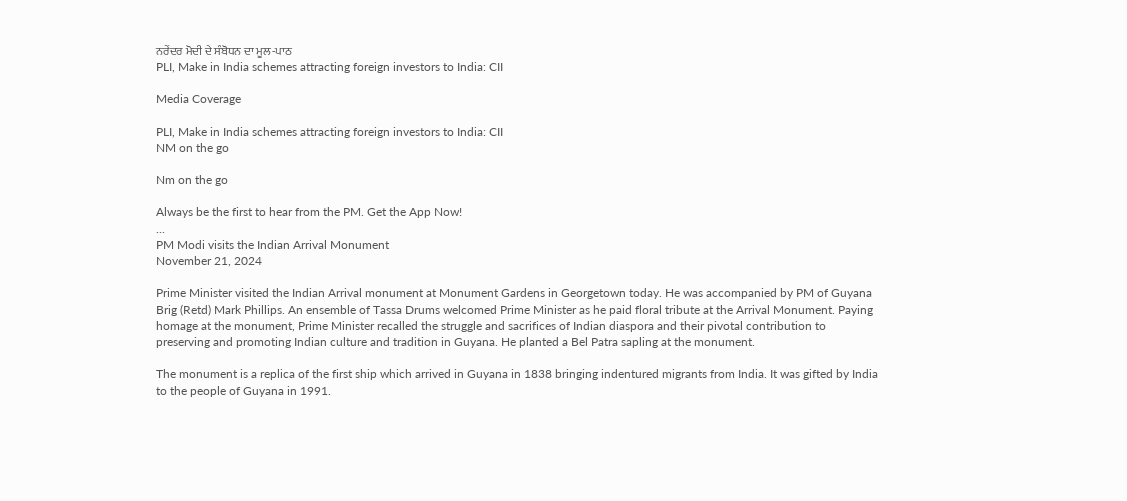ਨਰੇਂਦਰ ਮੋਦੀ ਦੇ ਸੰਬੋਧਨ ਦਾ ਮੂਲ-ਪਾਠ
PLI, Make in India schemes attracting foreign investors to India: CII

Media Coverage

PLI, Make in India schemes attracting foreign investors to India: CII
NM on the go

Nm on the go

Always be the first to hear from the PM. Get the App Now!
...
PM Modi visits the Indian Arrival Monument
November 21, 2024

Prime Minister visited the Indian Arrival monument at Monument Gardens in Georgetown today. He was accompanied by PM of Guyana Brig (Retd) Mark Phillips. An ensemble of Tassa Drums welcomed Prime Minister as he paid floral tribute at the Arrival Monument. Paying homage at the monument, Prime Minister recalled the struggle and sacrifices of Indian diaspora and their pivotal contribution to preserving and promoting Indian culture and tradition in Guyana. He planted a Bel Patra sapling at the monument.

The monument is a replica of the first ship which arrived in Guyana in 1838 bringing indentured migrants from India. It was gifted by India to the people of Guyana in 1991.